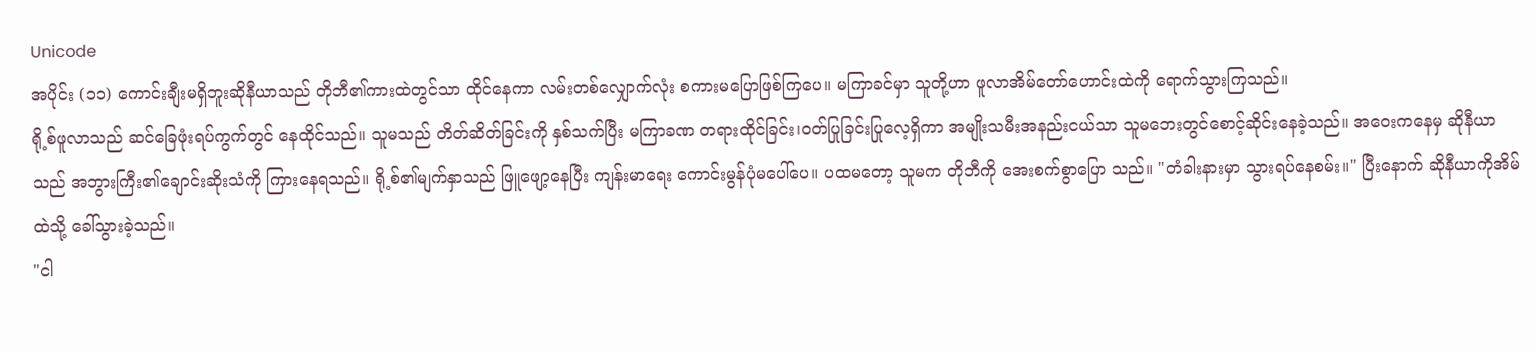Unicode
အပိုင်း (၁၁) ကောင်းချီးမရှိဘူးဆိုနီယာသည် တိုဘီ၏ကားထဲတွင်သာ ထိုင်နေကာ လမ်းတစ်လျှောက်လုံး စကားမပြောဖြစ်ကြပေ။ မကြာခင်မှာ သူတို့ဟာ ဖူလာအိမ်တော်ဟောင်းထဲကို ရောက်သွားကြသည်။
ရို့စ်ဖူလာသည် ဆင်ခြေဖုံးရပ်ကွက်တွင် နေထိုင်သည်။ သူမသည် တိတ်ဆိတ်ခြင်းကို နှစ်သက်ပြီး မကြာခဏ တရားထိုင်ခြင်း၊ဝတ်ပြုခြင်းပြုလေ့ရှိကာ အမျိုးသမီးအနည်းငယ်သာ သူမဘေးတွင်စောင့်ဆိုင်းနေခဲ့သည်။ အဝေးကနေမှ ဆိုနီယာသည် အဘွားကြီး၏ချောင်းဆိုးသံကို ကြားနေရသည်။ ရို့စ်၏မျက်နှာသည် ဖြူဖျော့နေပြီး ကျန်းမာရေး ကောင်းမွန်ပုံမပေါ်ပေ။ ပထမတော့ သူမက တိုဘီကို အေးစက်စွာပြော သည်။ "တံခါးနားမှာ သွားရပ်နေစမ်း။" ပြီးနောက် ဆိုနီယာကိုအိမ်ထဲသို့ ခေါ်သွားခဲ့သည်။
"ငါ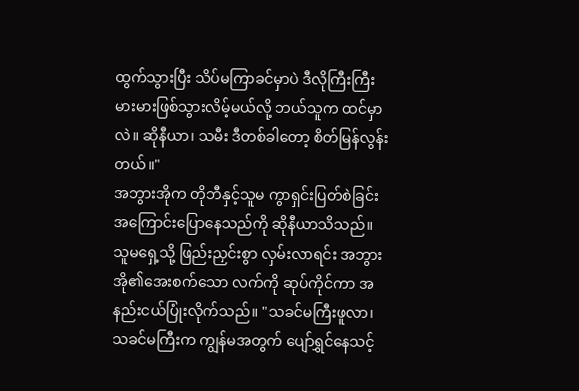ထွက်သွားပြီး သိပ်မကြာခင်မှာပဲ ဒီလိုကြီးကြီးမားမားဖြစ်သွားလိမ့်မယ်လို့ ဘယ်သူက ထင်မှာလဲ။ ဆိုနီယာ၊ သမီး ဒီတစ်ခါတော့ စိတ်မြန်လွန်းတယ်။"
အဘွားအိုက တိုဘီနှင့်သူမ ကွာရှင်းပြတ်စဲခြင်းအကြောင်းပြောနေသည်ကို ဆိုနီယာသိသည်။ သူမရှေ့သို့ ဖြည်းညှင်းစွာ လှမ်းလာရင်း အဘွားအို၏အေးစက်သော လက်ကို ဆုပ်ကိုင်ကာ အနည်းငယ်ပြုံးလိုက်သည်။ "သခင်မကြီးဖူလာ၊ သခင်မကြီးက ကျွန်မအတွက် ပျော်ရွှင်နေသင့်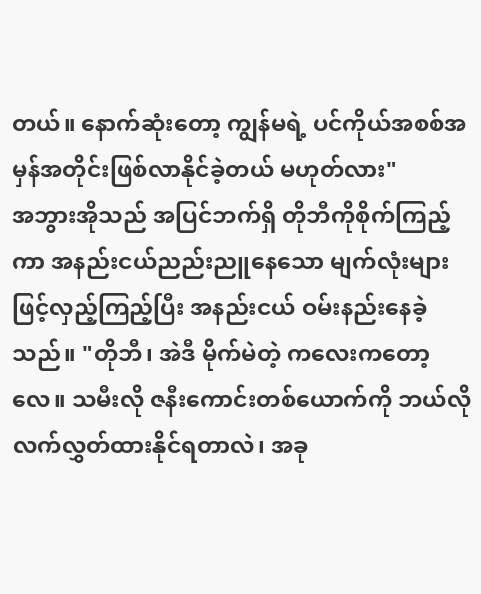တယ်။ နောက်ဆုံးတော့ ကျွန်မရဲ့ ပင်ကိုယ်အစစ်အမှန်အတိုင်းဖြစ်လာနိုင်ခဲ့တယ် မဟုတ်လား"
အဘွားအိုသည် အပြင်ဘက်ရှိ တိုဘီကိုစိုက်ကြည့်ကာ အနည်းငယ်ညည်းညူနေသော မျက်လုံးများဖြင့်လှည့်ကြည့်ပြီး အနည်းငယ် ဝမ်းနည်းနေခဲ့သည်။ "တိုဘီ၊ အဲဒီ မိုက်မဲတဲ့ ကလေးကတော့လေ။ သမီးလို ဇနီးကောင်းတစ်ယောက်ကို ဘယ်လိုလက်လွှတ်ထားနိုင်ရတာလဲ၊ အခု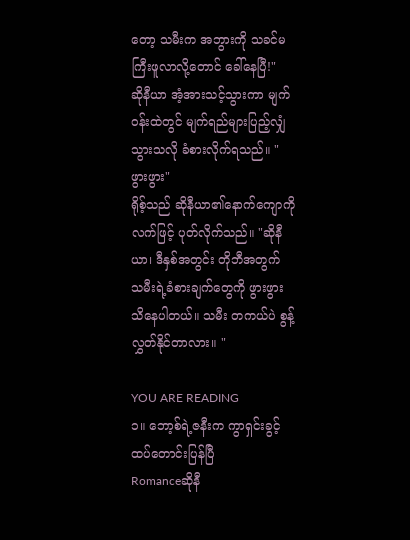တော့ သမီးက အဘွားကို သခင်မကြီးဖူလာလို့တောင် ခေါ်နေပြီ!"
ဆိုနီယာ အံ့အားသင့်သွားကာ မျက်ဝန်းထဲတွင် မျက်ရည်များပြည့်လျှံသွားသလို ခံစားလိုက်ရသည်။ "ဖွားဖွား"
ရိုစ့်သည် ဆိုနီယာ၏နောက်ကျောကို လက်ဖြင့် ပုတ်လိုက်သည်။ "ဆိုနီယာ၊ ဒီနှစ်အတွင်း တိုဘီအတွက် သမီးရဲ့ခံစားချက်တွေကို ဖွားဖွား သိနေပါတယ်။ သမီး တကယ်ပဲ စွန့်လွှတ်နိုင်တာလား။ "

YOU ARE READING
၁။ ဘော့စ်ရဲ့ဇနီးက ကွာရှင်းခွင့်ထပ်တောင်းပြန်ပြီ
Romanceဆိုနီ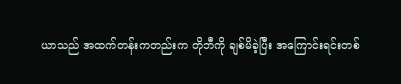ယာသည် အထက်တန်းကတည်းက တိုဘီကို ချစ်မိခဲ့ပြီး အကြောင်းရင်းတစ်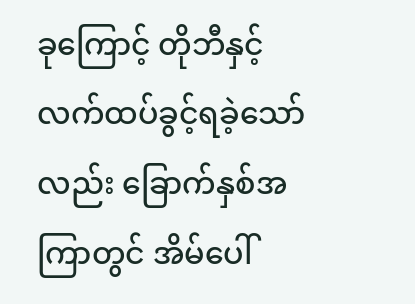ခုကြောင့် တိုဘီနှင့်လက်ထပ်ခွင့်ရခဲ့သော်လည်း ခြောက်နှစ်အကြာတွင် အိမ်ပေါ်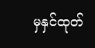မှနှင်ထုတ်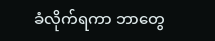ခံလိုက်ရကာ ဘာတွေ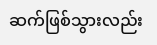ဆက်ဖြစ်သွားလည်း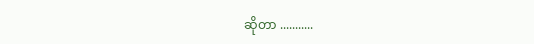ဆိုတာ ...........